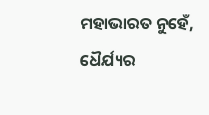ମହାଭାରତ ନୁହେଁ, ଧୈର୍ଯ୍ୟର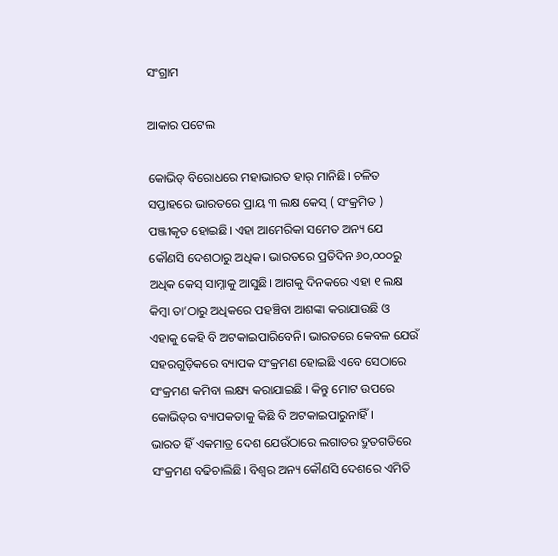ସଂଗ୍ରାମ

ଆକାର ପଟେଲ

କୋଭିଡ୍‌ ବିରୋଧରେ ମହାଭାରତ ହାର୍‌ ମାନିଛି। ଚଳିତ ସପ୍ତାହରେ ଭାରତରେ ପ୍ରାୟ ୩ ଲକ୍ଷ କେସ୍‌ ( ସଂକ୍ରମିତ ) ପଞ୍ଜୀକୃତ ହୋଇଛି। ଏହା ଆମେରିକା ସମେତ ଅନ୍ୟ ଯେ କୌଣସି ଦେଶଠାରୁ ଅଧିକ। ଭାରତରେ ପ୍ରତିଦିନ ୬୦,୦୦୦ରୁ ଅଧିକ କେସ୍‌ ସାମ୍ନାକୁ ଆସୁଛି। ଆଗକୁ ଦିନକରେ ଏହା ୧ ଲକ୍ଷ କିମ୍ବା ତା’ଠାରୁ ଅଧିକରେ ପହଞ୍ଚିବା ଆଶଙ୍କା କରାଯାଉଛି ଓ ଏହାକୁ କେହି ବି ଅଟକାଇପାରିବେନି। ଭାରତରେ କେବଳ ଯେଉଁ ସହରଗୁଡ଼ିକରେ ବ୍ୟାପକ ସଂକ୍ରମଣ ହୋଇଛି ଏବେ ସେଠାରେ ସଂକ୍ରମଣ କମିବା ଲକ୍ଷ୍ୟ କରାଯାଇଛି । କିନ୍ତୁ ମୋଟ ଉପରେ କୋଭିଡ୍‌ର ବ୍ୟାପକତାକୁ କିଛି ବି ଅଟକାଇପାରୁନାହିଁ।
ଭାରତ ହିଁ ଏକମାତ୍ର ଦେଶ ଯେଉଁଠାରେ ଲଗାତର ଦ୍ରୁତଗତିରେ ସଂକ୍ରମଣ ବଢିଚାଲିଛି। ବିଶ୍ୱର ଅନ୍ୟ କୌଣସି ଦେଶରେ ଏମିତି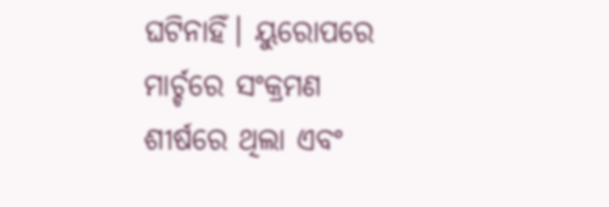ଘଟିନାହିଁ। ୟୁରୋପରେ ମାର୍ଚ୍ଚରେ ସଂକ୍ରମଣ ଶୀର୍ଷରେ ଥିଲା ଏବଂ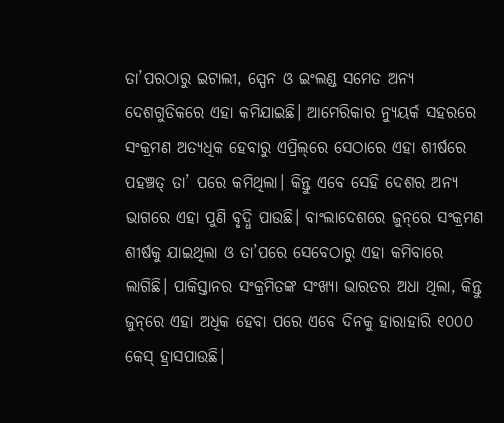ତା’ପରଠାରୁ ଇଟାଲୀ, ସ୍ପେନ ଓ ଇଂଲଣ୍ଡ ସମେତ ଅନ୍ୟ ଦେଶଗୁଡିକରେ ଏହା କମିଯାଇଛି। ଆମେରିକାର ନ୍ୟୁୟର୍କ ସହରରେ ସଂକ୍ରମଣ ଅତ୍ୟଧିକ ହେବାରୁ ଏପ୍ରିଲ୍‌ରେ ସେଠାରେ ଏହା ଶୀର୍ଷରେ ପହଞ୍ଚତ୍ ତା’ ପରେ କମିଥିଲା। କିନ୍ତୁ ଏବେ ସେହି ଦେଶର ଅନ୍ୟ ଭାଗରେ ଏହା ପୁଣି ବୃଦ୍ଧି ପାଉଛି। ବାଂଲାଦେଶରେ ଜୁନ୍‌ରେ ସଂକ୍ରମଣ ଶୀର୍ଷକୁ ଯାଇଥିଲା ଓ ତା’ପରେ ସେବେଠାରୁ ଏହା କମିବାରେ ଲାଗିଛି। ପାକିସ୍ତାନର ସଂକ୍ରମିତଙ୍କ ସଂଖ୍ୟା ଭାରତର ଅଧା ଥିଲା, କିନ୍ତୁ ଜୁନ୍‌ରେ ଏହା ଅଧିକ ହେବା ପରେ ଏବେ ଦିନକୁ ହାରାହାରି ୧୦୦୦ କେସ୍‌ ହ୍ରାସପାଉଛି।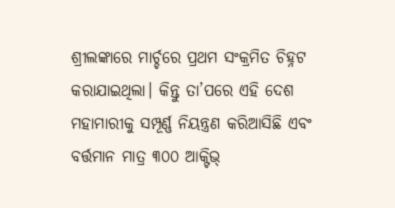ଶ୍ରୀଲଙ୍କାରେ ମାର୍ଚ୍ଚରେ ପ୍ରଥମ ସଂକ୍ରମିତ ଚିହ୍ନଟ କରାଯାଇଥିଲା। କିନ୍ତୁ ତା’ପରେ ଏହି ଦେଶ ମହାମାରୀକୁ ସମ୍ପୂର୍ଣ୍ଣ ନିୟନ୍ତ୍ରଣ କରିଆସିଛି ଏବଂ ବର୍ତ୍ତମାନ ମାତ୍ର ୩୦୦ ଆକ୍ଟିଭ୍‌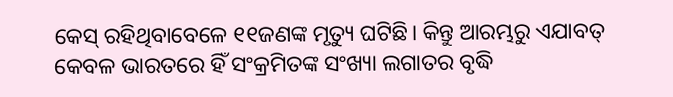କେସ୍‌ ରହିଥିବାବେଳେ ୧୧ଜଣଙ୍କ ମୃତ୍ୟୁ ଘଟିଛି। କିନ୍ତୁ ଆରମ୍ଭରୁ ଏଯାବତ୍‌ କେବଳ ଭାରତରେ ହିଁ ସଂକ୍ରମିତଙ୍କ ସଂଖ୍ୟା ଲଗାତର ବୃଦ୍ଧି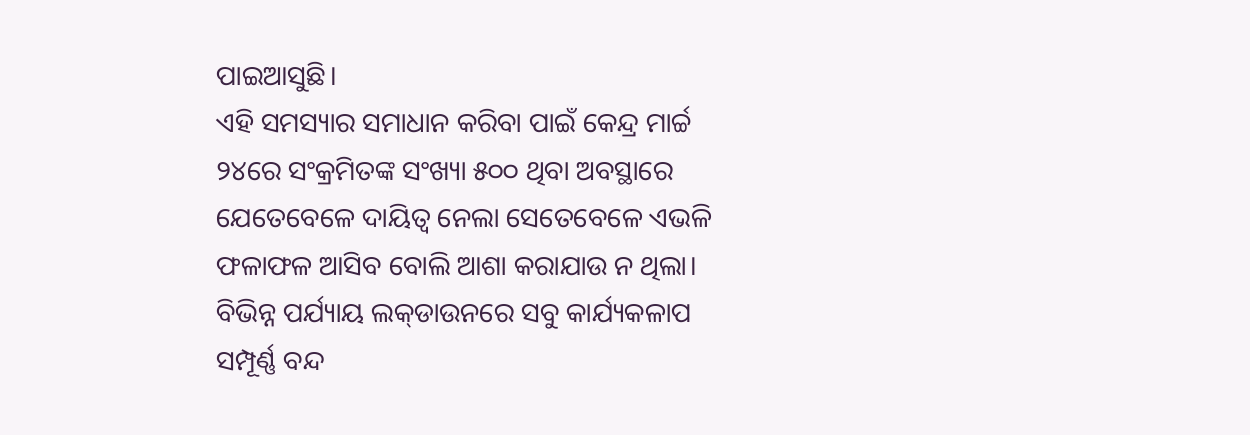ପାଇଆସୁଛି।
ଏହି ସମସ୍ୟାର ସମାଧାନ କରିବା ପାଇଁ କେନ୍ଦ୍ର ମାର୍ଚ୍ଚ ୨୪ରେ ସଂକ୍ରମିତଙ୍କ ସଂଖ୍ୟା ୫୦୦ ଥିବା ଅବସ୍ଥାରେ ଯେତେବେଳେ ଦାୟିତ୍ୱ ନେଲା ସେତେବେଳେ ଏଭଳି ଫଳାଫଳ ଆସିବ ବୋଲି ଆଶା କରାଯାଉ ନ ଥିଲା। ବିଭିନ୍ନ ପର୍ଯ୍ୟାୟ ଲକ୍‌ଡାଉନରେ ସବୁ କାର୍ଯ୍ୟକଳାପ ସମ୍ପୂର୍ଣ୍ଣ ବନ୍ଦ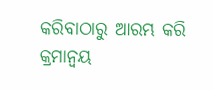କରିବାଠାରୁ ଆରମ୍ଭ କରି କ୍ରମାନ୍ବୟ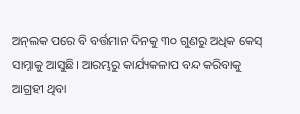ଅନ୍‌ଲକ ପରେ ବି ବର୍ତ୍ତମାନ ଦିନକୁ ୩୦ ଗୁଣରୁ ଅଧିକ କେସ୍‌ ସାମ୍ନାକୁ ଆସୁଛି। ଆରମ୍ଭରୁ କାର୍ଯ୍ୟକଳାପ ବନ୍ଦ କରିବାକୁ ଆଗ୍ରହୀ ଥିବା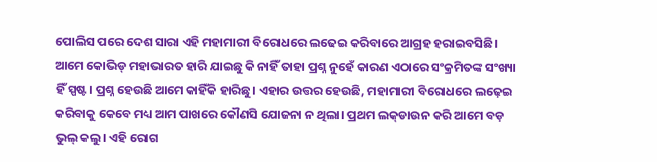ପୋଲିସ ପରେ ଦେଶ ସାରା ଏହି ମହାମାରୀ ବିରୋଧରେ ଲଢେଇ କରିବାରେ ଆଗ୍ରହ ହରାଇବସିଛି। ଆମେ କୋଭିଡ୍‌ ମହାଭାରତ ହାରି ଯାଇଛୁ କି ନାହିଁ ତାହା ପ୍ରଶ୍ନ ନୁହେଁ କାରଣ ଏଠାରେ ସଂକ୍ରମିତଙ୍କ ସଂଖ୍ୟା ହିଁ ସ୍ପଷ୍ଟ। ପ୍ରଶ୍ନ ହେଉଛି ଆମେ କାହିଁକି ହାରିଛୁ। ଏହାର ଉତ୍ତର ହେଉଛି, ମହାମାରୀ ବିରୋଧରେ ଲଢ଼େଇ କରିବାକୁ କେବେ ମଧ୍ୟ ଆମ ପାଖରେ କୌଣସି ଯୋଜନା ନ ଥିଲା। ପ୍ରଥମ ଲକ୍‌ଡାଉନ କରି ଆମେ ବଡ଼ ଭୁଲ୍‌ କଲୁ। ଏହି ରୋଗ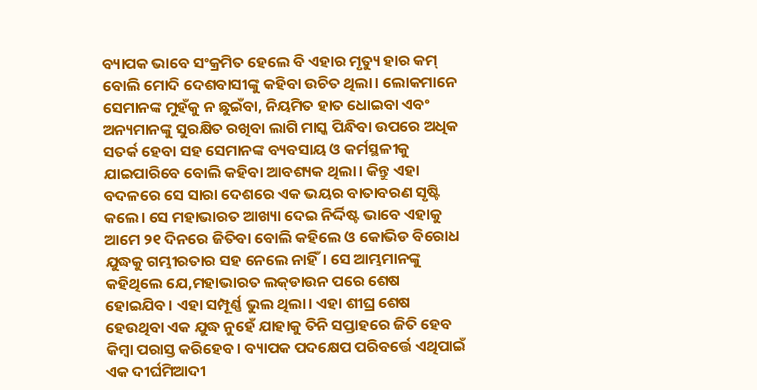ବ୍ୟାପକ ଭାବେ ସଂକ୍ରମିତ ହେଲେ ବି ଏହାର ମୃତ୍ୟୁ ହାର କମ୍‌ ବୋଲି ମୋଦି ଦେଶବାସୀଙ୍କୁ କହିବା ଉଚିତ ଥିଲା। ଲୋକମାନେ ସେମାନଙ୍କ ମୁହଁକୁ ନ ଛୁଇଁବା, ନିୟମିତ ହାତ ଧୋଇବା ଏବଂ ଅନ୍ୟମାନଙ୍କୁ ସୁରକ୍ଷିତ ରଖିବା ଲାଗି ମାସ୍କ ପିନ୍ଧିବା ଉପରେ ଅଧିକ ସତର୍କ ହେବା ସହ ସେମାନଙ୍କ ବ୍ୟବସାୟ ଓ କର୍ମସ୍ଥଳୀକୁ ଯାଇପାରିବେ ବୋଲି କହିବା ଆବଶ୍ୟକ ଥିଲା। କିନ୍ତୁ ଏହା ବଦଳରେ ସେ ସାରା ଦେଶରେ ଏକ ଭୟର ବାତାବରଣ ସୃଷ୍ଟି କଲେ। ସେ ମହାଭାରତ ଆଖ୍ୟା ଦେଇ ନିର୍ଦ୍ଦିଷ୍ଟ ଭାବେ ଏହାକୁ ଆମେ ୨୧ ଦିନରେ ଜିତିବା ବୋଲି କହିଲେ ଓ କୋଭିଡ ବିରୋଧ ଯୁଦ୍ଧକୁ ଗମ୍ଭୀରତାର ସହ ନେଲେ ନାହିଁ। ସେ ଆମ୍ଭମାନଙ୍କୁ କହିଥିଲେ ଯେ,ମହାଭାରତ ଲକ୍‌ଡାଉନ ପରେ ଶେଷ ହୋଇଯିବ। ଏହା ସମ୍ପୂର୍ଣ୍ଣ ଭୁଲ ଥିଲା। ଏହା ଶୀଘ୍ର ଶେଷ ହେଉଥିବା ଏକ ଯୁଦ୍ଧ ନୁହେଁ ଯାହାକୁ ତିନି ସପ୍ତାହରେ ଜିତି ହେବ କିମ୍ବା ପରାସ୍ତ କରିହେବ। ବ୍ୟାପକ ପଦକ୍ଷେପ ପରିବର୍ତ୍ତେ ଏଥିପାଇଁ ଏକ ଦୀର୍ଘମିଆଦୀ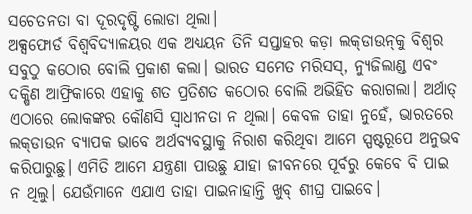ସଚେତନତା ବା ଦୂରଦୃଷ୍ଟି ଲୋଡା ଥିଲା।
ଅକ୍ସଫୋର୍ଡ ବିଶ୍ୱବିଦ୍ୟାଳୟର ଏକ ଅଧ୍ୟୟନ ତିନି ସପ୍ତାହର କଡ଼ା ଲକ୍‌ଡାଉନ୍‌କୁ ବିଶ୍ୱର ସବୁଠୁ କଠୋର ବୋଲି ପ୍ରକାଶ କଲା। ଭାରତ ସମେତ ମରିସସ୍‌, ନ୍ୟୁଜିଲାଣ୍ଡ ଏବଂ ଦକ୍ଷିଣ ଆଫ୍ରିକାରେ ଏହାକୁ ଶତ ପ୍ରତିଶତ କଠୋର ବୋଲି ଅଭିହିତ କରାଗଲା। ଅର୍ଥାତ୍‌ ଏଠାରେ ଲୋକଙ୍କର କୌଣସି ସ୍ବାଧୀନତା ନ ଥିଲା। କେବଳ ତାହା ନୁହେଁ, ଭାରତରେ ଲକ୍‌ଡାଉନ ବ୍ୟାପକ ଭାବେ ଅର୍ଥବ୍ୟବସ୍ଥାକୁ ନିରାଶ କରିଥିବା ଆମେ ସ୍ପଷ୍ଟରୂପେ ଅନୁଭବ କରିପାରୁଛୁ। ଏମିତି ଆମେ ଯନ୍ତ୍ରଣା ପାଉଛୁ ଯାହା ଜୀବନରେ ପୂର୍ବରୁ କେବେ ବି ପାଇ ନ ଥିଲୁ। ଯେଉଁମାନେ ଏଯାଏ ତାହା ପାଇନାହାନ୍ତି ଖୁବ୍‌ ଶୀଘ୍ର ପାଇବେ।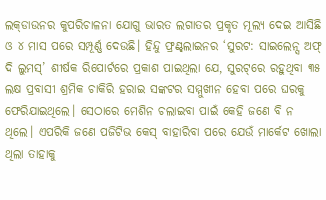ଲକ୍‌ଡାଉନର କୁପରିଚାଳନା ଯୋଗୁ ଭାରତ ଲଗାତର ପ୍ରକୃତ ମୂଲ୍ୟ ଦେଇ ଆସିଛି ଓ ୪ ମାସ ପରେ ସମ୍ପୂର୍ଣ୍ଣ ଦେଉଛି। ହିନ୍ଦୁ ଫ୍ରଣ୍ଟ୍‌ଲାଇନର ‘ସୁରଟ: ସାଇଲେନ୍ସ ଅଫ୍‌ ଦି ଲୁମସ୍‌’ ଶୀର୍ଷକ ରିପୋର୍ଟରେ ପ୍ରକାଶ ପାଇଥିଲା ଯେ, ସୁରଟ୍‌ରେ ରହୁଥିବା ୩୫ ଲକ୍ଷ ପ୍ରବାସୀ ଶ୍ରମିକ ଚାକିରି ହରାଇ ସଙ୍କଟର ସମ୍ମୁଖୀନ ହେବା ପରେ ଘରକୁ ଫେରିଯାଇଥିଲେ। ସେଠାରେ ମେଶିନ ଚଲାଇବା ପାଇଁ କେହି ଜଣେ ବି ନ ଥିଲେ। ଏପରିକି ଜଣେ ପଜିଟିଭ କେସ୍‌ ବାହାରିବା ପରେ ଯେଉଁ ମାର୍କେଟ ଖୋଲା ଥିଲା ତାହାକୁ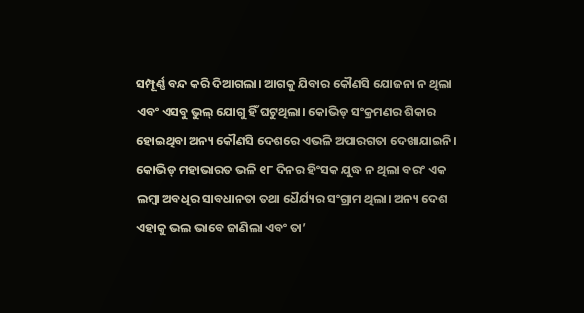ସମ୍ପୂର୍ଣ୍ଣ ବନ୍ଦ କରି ଦିଆଗଲା। ଆଗକୁ ଯିବାର କୌଣସି ଯୋଜନା ନ ଥିଲା ଏବଂ ଏସବୁ ଭୁଲ୍‌ ଯୋଗୁ ହିଁ ଘଟୁଥିଲା। କୋଭିଡ୍‌ ସଂକ୍ରମଣର ଶିକାର ହୋଇଥିବା ଅନ୍ୟ କୌଣସି ଦେଶରେ ଏଭଳି ଅପାରଗତା ଦେଖାଯାଇନି। କୋଭିଡ୍‌ ମହାଭାରତ ଭଳି ୧୮ ଦିନର ହିଂସକ ଯୁଦ୍ଧ ନ ଥିଲା ବରଂ ଏକ ଲମ୍ବା ଅବଧିର ସାବଧାନତା ତଥା ଧୈର୍ଯ୍ୟର ସଂଗ୍ରାମ ଥିଲା। ଅନ୍ୟ ଦେଶ ଏହାକୁ ଭଲ ଭାବେ ଜାଣିଲା ଏବଂ ତା’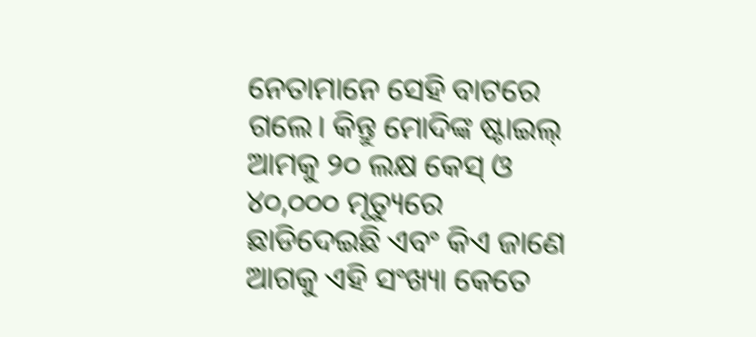ନେତାମାନେ ସେହି ବାଟରେ ଗଲେ। କିନ୍ତୁ ମୋଦିଙ୍କ ଷ୍ଟାଇଲ୍‌ ଆମକୁ ୨୦ ଲକ୍ଷ କେସ୍‌ ଓ ୪୦,୦୦୦ ମୃତ୍ୟୁରେ ଛାଡିଦେଇଛି ଏବଂ କିଏ ଜାଣେ ଆଗକୁ ଏହି ସଂଖ୍ୟା କେତେ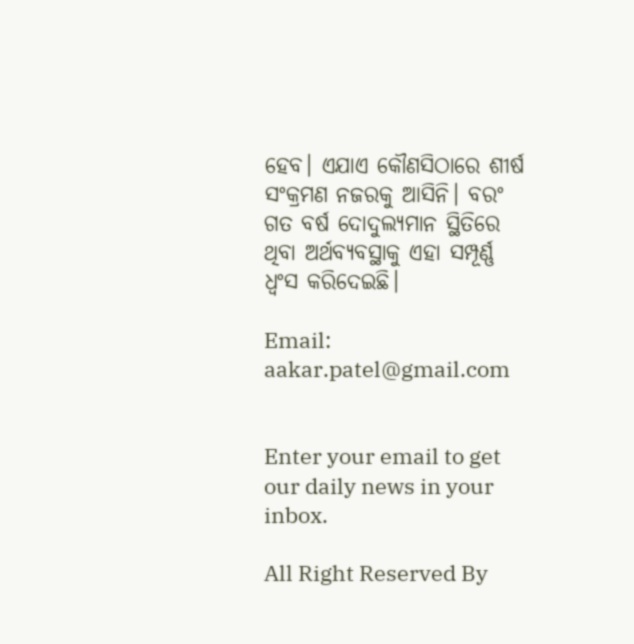ହେବ। ଏଯାଏ କୌଣସିଠାରେ ଶୀର୍ଷ ସଂକ୍ରମଣ ନଜରକୁ ଆସିନି। ବରଂ ଗତ ବର୍ଷ ଦୋଦୁଲ୍ୟମାନ ସ୍ଥିତିରେ ଥିବା ଅର୍ଥବ୍ୟବସ୍ଥାକୁ ଏହା ସମ୍ପୂର୍ଣ୍ଣ ଧ୍ୱଂସ କରିଦେଇଛି।

Email: aakar.patel@gmail.com


Enter your email to get our daily news in your inbox.

All Right Reserved By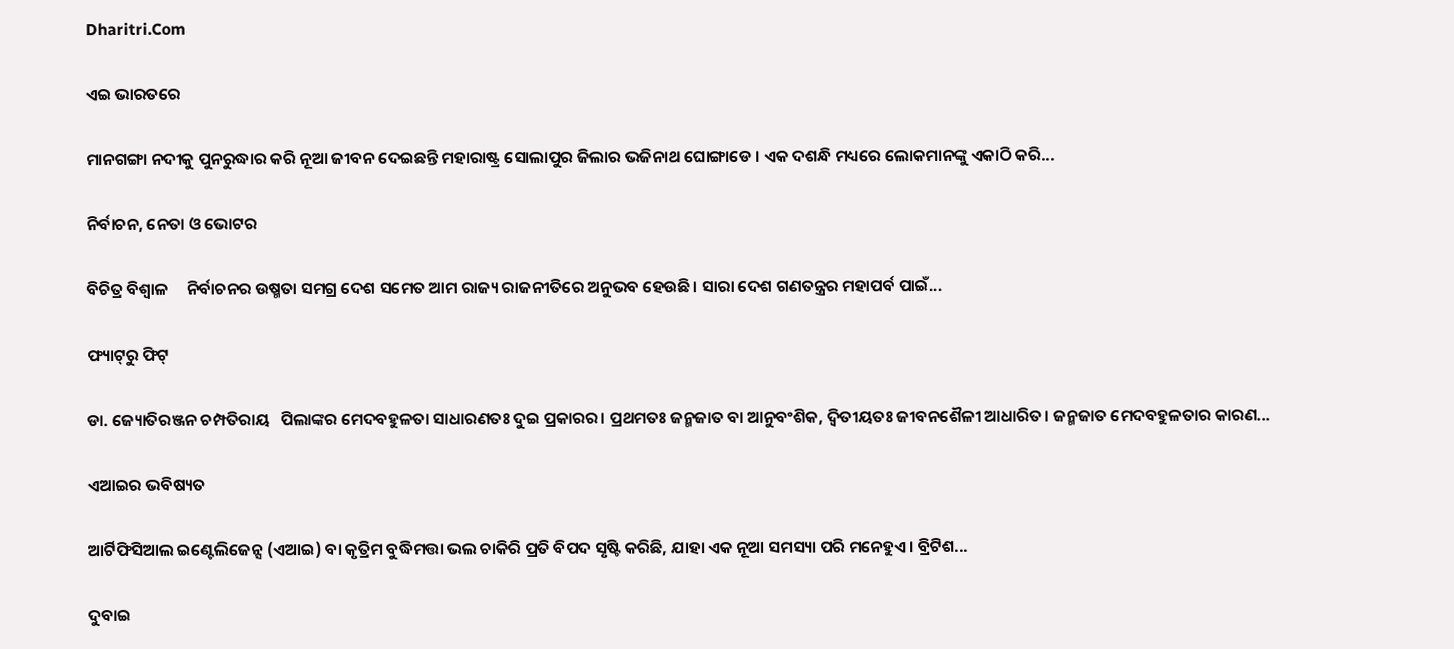Dharitri.Com

ଏଇ ଭାରତରେ

ମାନଗଙ୍ଗା ନଦୀକୁ ପୁନରୁଦ୍ଧାର କରି ନୂଆ ଜୀବନ ଦେଇଛନ୍ତି ମହାରାଷ୍ଟ୍ର ସୋଲାପୁର ଜିଲାର ଭଜିନାଥ ଘୋଙ୍ଗାଡେ । ଏକ ଦଶନ୍ଧି ମଧ୍ୟରେ ଲୋକମାନଙ୍କୁ ଏକାଠି କରି...

ନିର୍ବାଚନ, ନେତା ଓ ଭୋଟର

ବିଚିତ୍ର ବିଶ୍ୱାଳ     ନିର୍ବାଚନର ଉଷ୍ମତା ସମଗ୍ର ଦେଶ ସମେତ ଆମ ରାଜ୍ୟ ରାଜନୀତିରେ ଅନୁଭବ ହେଉଛି। ସାରା ଦେଶ ଗଣତନ୍ତ୍ରର ମହାପର୍ବ ପାଇଁ...

ଫ୍ୟାଟ୍‌ରୁ ଫିଟ୍‌

ଡା. ଜ୍ୟୋତିରଞ୍ଜନ ଚମ୍ପତିରାୟ   ପିଲାଙ୍କର ମେଦବହୁଳତା ସାଧାରଣତଃ ଦୁଇ ପ୍ରକାରର। ପ୍ରଥମତଃ ଜନ୍ମଜାତ ବା ଆନୁବଂଶିକ, ଦ୍ୱିତୀୟତଃ ଜୀବନଶୈଳୀ ଆଧାରିତ। ଜନ୍ମଜାତ ମେଦବହୁଳତାର କାରଣ...

ଏଆଇର ଭବିଷ୍ୟତ

ଆର୍ଟିଫିସିଆଲ ଇଣ୍ଟେଲିଜେନ୍ସ (ଏଆଇ) ବା କୃତ୍ରିମ ବୁଦ୍ଧିମତ୍ତା ଭଲ ଚାକିରି ପ୍ରତି ବିପଦ ସୃଷ୍ଟି କରିଛି, ଯାହା ଏକ ନୂଆ ସମସ୍ୟା ପରି ମନେହୁଏ। ବ୍ରିଟିଶ...

ଦୁବାଇ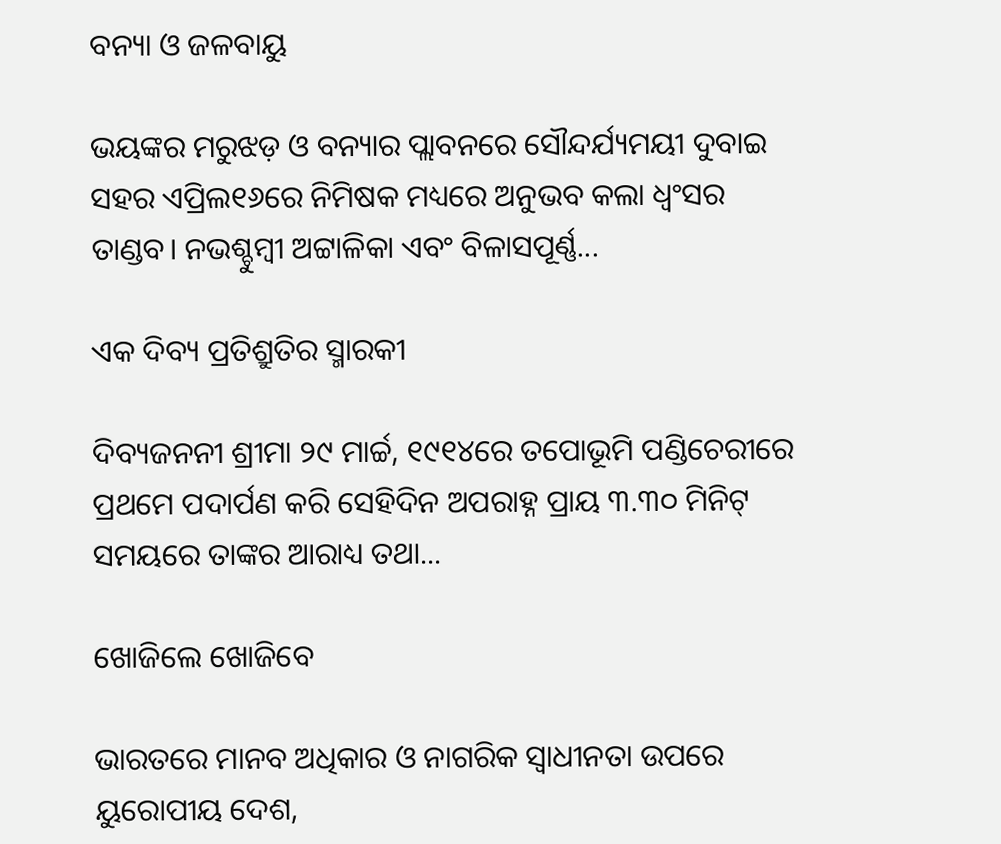ବନ୍ୟା ଓ ଜଳବାୟୁ

ଭୟଙ୍କର ମରୁଝଡ଼ ଓ ବନ୍ୟାର ପ୍ଲାବନରେ ସୌନ୍ଦର୍ଯ୍ୟମୟୀ ଦୁବାଇ ସହର ଏପ୍ରିଲ୧୬ରେ ନିମିଷକ ମଧ୍ୟରେ ଅନୁଭବ କଲା ଧ୍ବଂସର ତାଣ୍ଡବ। ନଭଶ୍ଚୁମ୍ବୀ ଅଟ୍ଟାଳିକା ଏବଂ ବିଳାସପୂର୍ଣ୍ଣ...

ଏକ ଦିବ୍ୟ ପ୍ରତିଶ୍ରୁତିର ସ୍ମାରକୀ

ଦିବ୍ୟଜନନୀ ଶ୍ରୀମା ୨୯ ମାର୍ଚ୍ଚ, ୧୯୧୪ରେ ତପୋଭୂମି ପଣ୍ଡିଚେରୀରେ ପ୍ରଥମେ ପଦାର୍ପଣ କରି ସେହିଦିନ ଅପରାହ୍ନ ପ୍ରାୟ ୩.୩୦ ମିନିଟ୍‌ ସମୟରେ ତାଙ୍କର ଆରାଧ୍ୟ ତଥା...

ଖୋଜିଲେ ଖୋଜିବେ

ଭାରତରେ ମାନବ ଅଧିକାର ଓ ନାଗରିକ ସ୍ବାଧୀନତା ଉପରେ ୟୁରୋପୀୟ ଦେଶ,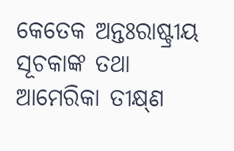କେତେକ ଅନ୍ତଃରାଷ୍ଟ୍ରୀୟ ସୂଚକାଙ୍କ ତଥା ଆମେରିକା ତୀକ୍ଷ୍‌ଣ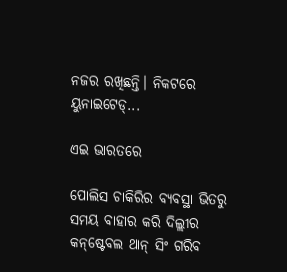ନଜର ରଖିଛନ୍ତି। ନିକଟରେ ୟୁନାଇଟେଡ୍‌...

ଏଇ ଭାରତରେ

ପୋଲିସ ଚାକିରିର ବ୍ୟବସ୍ଥା ଭିତରୁ ସମୟ ବାହାର କରି ଦିଲ୍ଲୀର କନ୍‌ଷ୍ଟେବଲ ଥାନ୍‌ ସିଂ ଗରିବ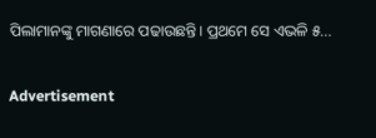ପିଲାମାନଙ୍କୁ ମାଗଣାରେ ପଢାଉଛନ୍ତି। ପ୍ରଥମେ ସେ ଏଭଳି ୫...

Advertisement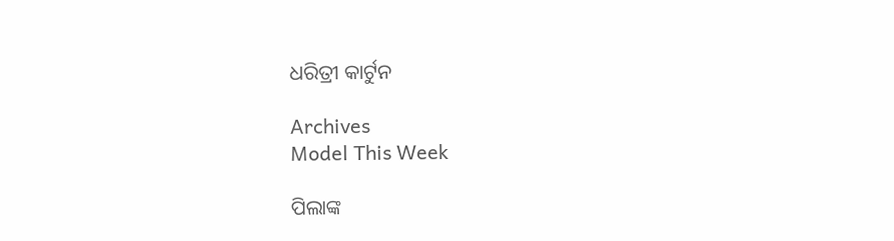ଧରିତ୍ରୀ କାର୍ଟୁନ

Archives
Model This Week

ପିଲାଙ୍କ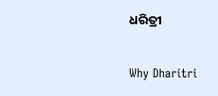ଧରିତ୍ରୀ

Why Dharitri